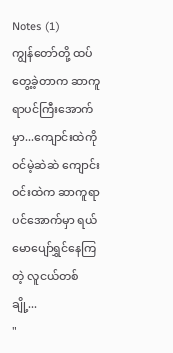Notes (1)
ကျွန်တော်တို့ ထပ်တွေ့ခဲ့တာက ဆာကူရာပင်ကြီးအောက်မှာ...ကျောင်းထဲကိုဝင်မဲ့ဆဲဆဲ ကျောင်းဝင်းထဲက ဆာကူရာပင်အောက်မှာ ရယ်မောပျော်ရွှင်နေကြတဲ့ လူငယ်တစ်ချို့...
"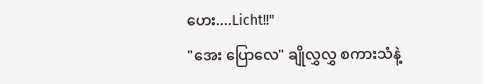ဟေး....Licht!!"
"အေး ပြောလေ" ချိုလွှလွှ စကားသံနဲ့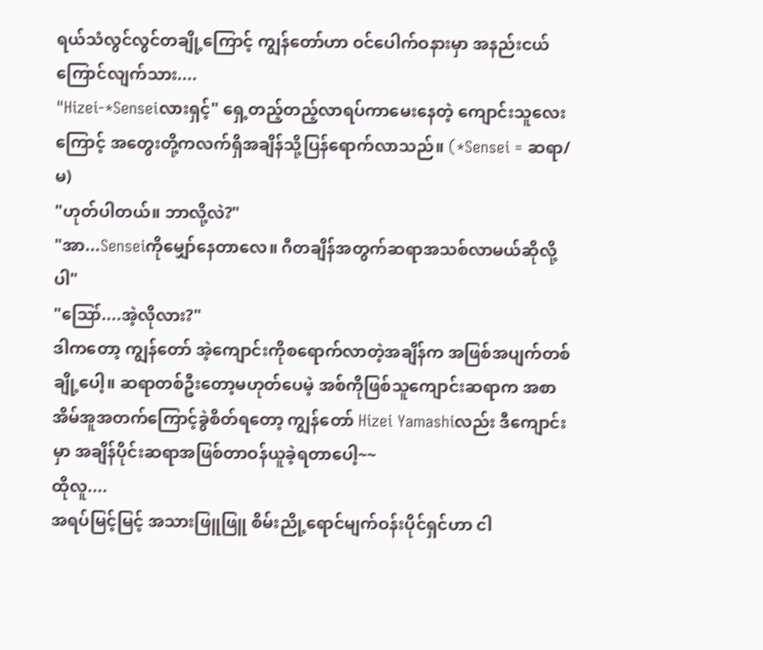ရယ်သံလွင်လွင်တချို့ကြောင့် ကျွန်တော်ဟာ ဝင်ပေါက်ဝနားမှာ အနည်းငယ်ကြောင်လျက်သား....
"Hizei-*Senseiလားရှင့်" ရှေ့တည့်တည့်လာရပ်ကာမေးနေတဲ့ ကျောင်းသူလေးကြောင့် အတွေးတို့ကလက်ရှိအချိန်သို့ပြန်ရောက်လာသည်။ (*Sensei = ဆရာ/မ)
"ဟုတ်ပါတယ်။ ဘာလို့လဲ?"
"အာ...Senseiကိုမျှော်နေတာလေ။ ဂီတချိန်အတွက်ဆရာအသစ်လာမယ်ဆိုလို့ပါ"
"ဪ....အဲ့လိုလား?"
ဒါကတော့ ကျွန်တော် အဲ့ကျောင်းကိုစရောက်လာတဲ့အချိန်က အဖြစ်အပျက်တစ်ချို့ပေါ့။ ဆရာတစ်ဦးတော့မဟုတ်ပေမဲ့ အစ်ကိုဖြစ်သူကျောင်းဆရာက အစာအိမ်အူအတက်ကြောင့်ခွဲစိတ်ရတော့ ကျွန်တော် Hizei Yamashiလည်း ဒီကျောင်းမှာ အချိန်ပိုင်းဆရာအဖြစ်တာဝန်ယူခဲ့ရတာပေါ့~~
ထိုလူ....
အရပ်မြင့်မြင့် အသားဖြူဖြူ စိမ်းညို့ရောင်မျက်ဝန်းပိုင်ရှင်ဟာ ငါ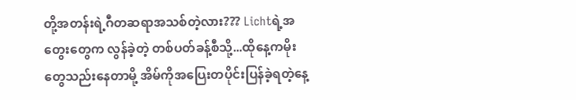တို့အတန်းရဲ့ဂီတဆရာအသစ်တဲ့လား??? Lichtရဲ့အတွေးတွေက လွန်ခဲ့တဲ့ တစ်ပတ်ခန့်စီသို့...ထိုနေ့ကမိုးတွေသည်းနေတာမို့ အိမ်ကိုအပြေးတပိုင်းပြန်ခဲ့ရတဲ့နေ့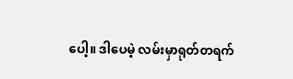ပေါ့။ ဒါပေမဲ့ လမ်းမှာရုတ်တရက်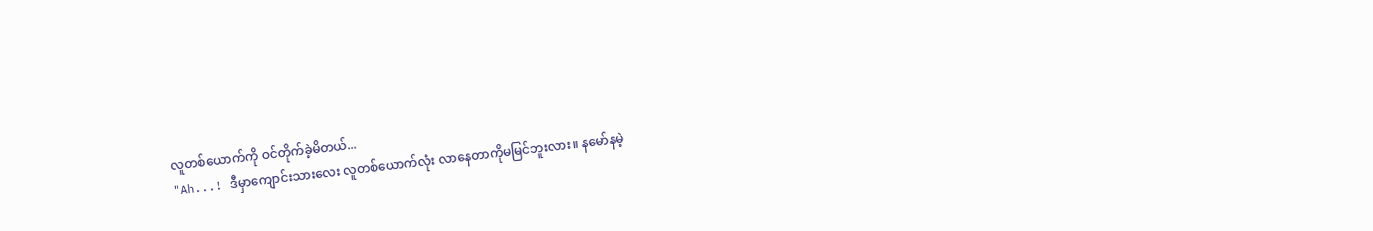လူတစ်ယောက်ကို ဝင်တိုက်ခဲ့မိတယ်...
"Ah...! ဒီမှာကျောင်းသားလေး လူတစ်ယောက်လုံး လာနေတာကိုမမြင်ဘူးလား။ နမော်နမဲ့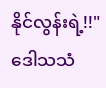နိုင်လွန်းရဲ့!!" ဒေါသသံ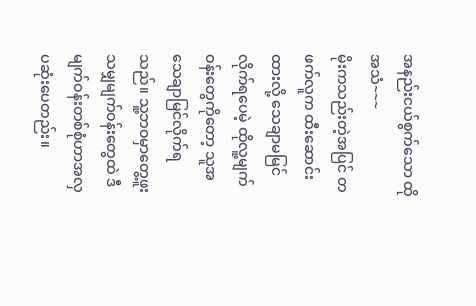အနည်းငယ်စွက်သော ထိုအသံ~~~
မိုးကသည်းတဲ့အပြင် တဖက်လူက ထီးဆောင်းထားလို့ သေချာမမြင်လိုက်ရပေမဲ့ ထိုလူ့မျက်ဝန်းတွေကိုတော့ သူအသေချာမြင်လိုက်ရသည်။ သူ့ဘဝမှာတွေ့ဖူးသမျှမျက်ဝန်းတွေထဲ ဒီမျက်ဝန်းတစ်စုံဟာအလှပဆုံးပေတည်း။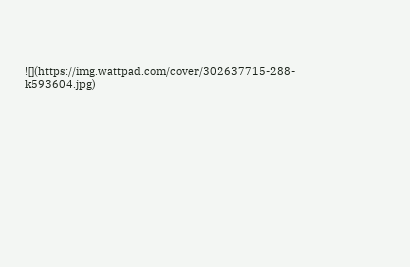![](https://img.wattpad.com/cover/302637715-288-k593604.jpg)